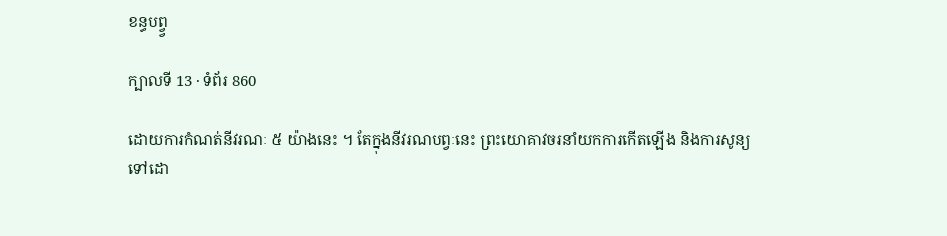ខន្ធបព្វ្វ

ក្បាលទី 13 · ទំព័រ 860

ដោយការកំណត់នីវរណៈ ៥ យ៉ាងនេះ ។ តែក្នុងនីវរណបព្វៈនេះ ព្រះយោគាវចរនាំយកការកើតឡើង និងការសូន្យ ទៅដោ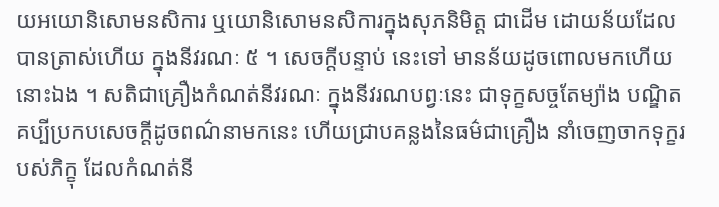យអយោនិសោមនសិការ ឬយោនិសោមនសិការក្នុងសុភនិមិត្ត ជាដើម ដោយន័យដែលបានត្រាស់ហើយ ក្នុងនីវរណៈ ៥ ។ សេចក្តីបន្ទាប់ នេះទៅ មានន័យដូចពោលមកហើយនោះឯង ។ សតិជាគ្រឿងកំណត់នីវរណៈ ក្នុងនីវរណបព្វៈនេះ ជាទុក្ខសច្ចតែម្យ៉ាង បណ្ឌិតគប្បីប្រកបសេចក្តីដូចពណ៌នាមកនេះ ហើយជ្រាបគន្លងនៃធម៌ជាគ្រឿង នាំចេញចាកទុក្ខរបស់ភិក្ខុ ដែលកំណត់នី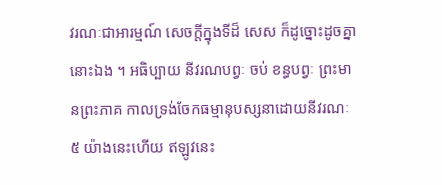វរណៈជាអារម្មណ៍ សេចក្តីក្នុងទីដ៏ សេស ក៏ដូច្នោះដូចគ្នានោះឯង ។ អធិប្បាយ នីវរណបព្វៈ ចប់ ខន្ធបព្វៈ ព្រះមានព្រះភាគ កាលទ្រង់ចែកធម្មានុបស្សនាដោយនីវរណៈ ៥ យ៉ាងនេះហើយ ឥឡូវនេះ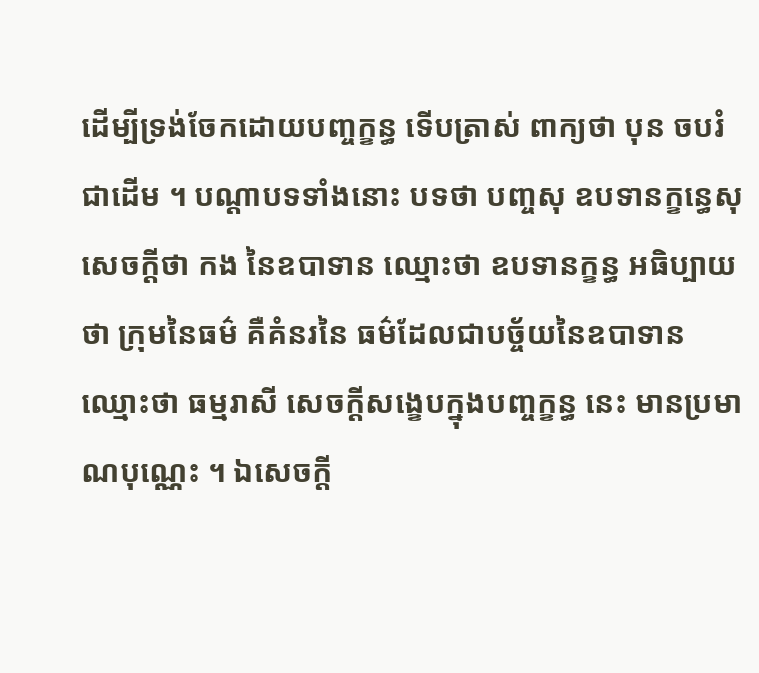ដើម្បីទ្រង់ចែកដោយបញ្ចក្ខន្ធ ទើបត្រាស់ ពាក្យថា បុន ចបរំ ជាដើម ។ បណ្តាបទទាំងនោះ បទថា បញ្ចសុ ឧបទានក្ខន្ធេសុ សេចក្តីថា កង នៃឧបាទាន ឈ្មោះថា ឧបទានក្ខន្ធ អធិប្បាយថា ក្រុមនៃធម៌ គឺគំនរនៃ ធម៌ដែលជាបច្ច័យនៃឧបាទាន ឈ្មោះថា ធម្មរាសី សេចក្តីសង្ខេបក្នុងបញ្ចក្ខន្ធ នេះ មានប្រមាណបុណ្ណេះ ។ ឯសេចក្តី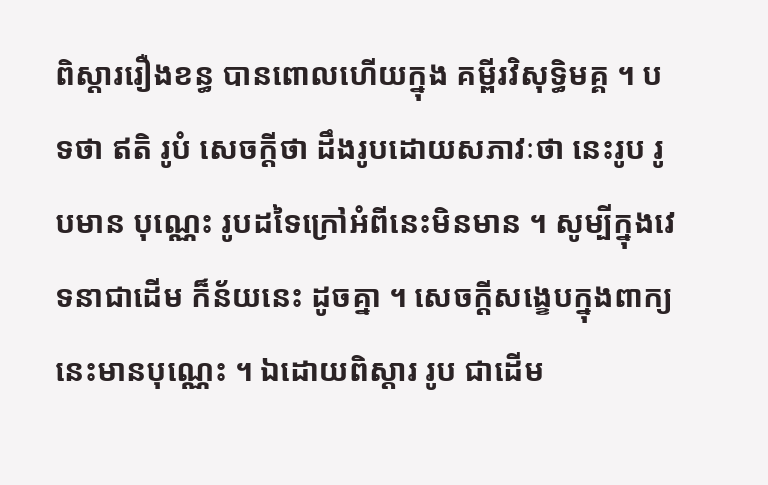ពិស្តាររឿងខន្ធ បានពោលហើយក្នុង គម្ពីរវិសុទ្ធិមគ្គ ។ បទថា ឥតិ រូបំ សេចក្តីថា ដឹងរូបដោយសភាវៈថា នេះរូប រូបមាន បុណ្ណេះ រូបដទៃក្រៅអំពីនេះមិនមាន ។ សូម្បីក្នុងវេទនាជាដើម ក៏ន័យនេះ ដូចគ្នា ។ សេចក្តីសង្ខេបក្នុងពាក្យនេះមានបុណ្ណេះ ។ ឯដោយពិស្តារ រូប ជាដើម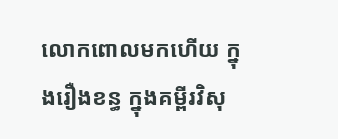លោកពោលមកហើយ ក្នុងរឿងខន្ធ ក្នុងគម្ពីរវិសុ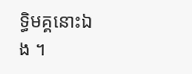ទ្ធិមគ្គនោះឯង ។